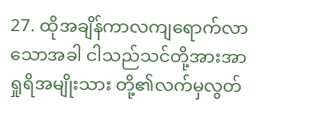27. ထိုအချိန်ကာလကျရောက်လာသောအခါ ငါသည်သင်တို့အားအာရှုရိအမျိုးသား တို့၏လက်မှလွတ်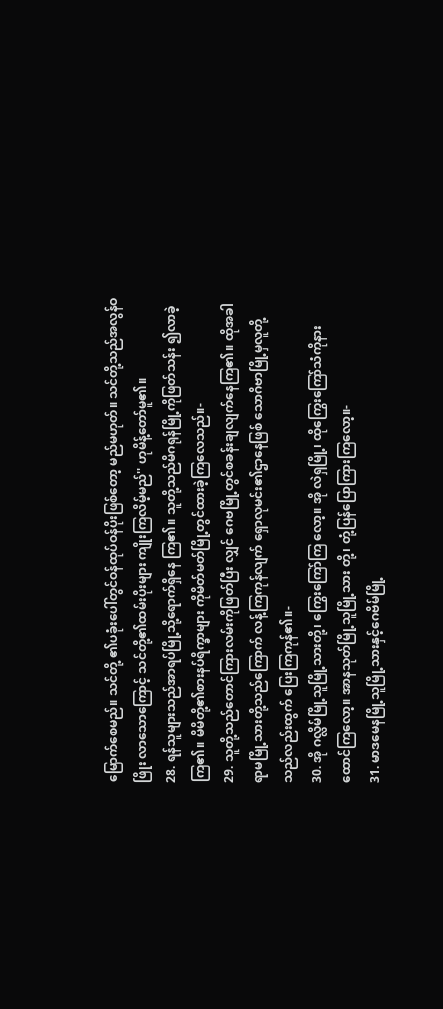မြောက်စေမည်။ သင်တို့ ၏ပခုံးပေါ်တွင်ဝန်ထုပ်ဝန်ပိုးဖြစ်တော့ မည်မဟုတ်။ သင်တို့သည်အလွန်ဝဖြိုး လာသောကြောင့် သင်တို့၏ထမ်းပိုးများ ကျိုးကြလိမ့်မည်'' ဟုမိန့်တော်မူ၏။
28. ရန်သူများသည်အာရပ်မြို့သို့ရောက်ရှိနေ ကြ၏။ သူတို့သည်မိဂရုန်မြို့ကိုဖြတ်သန်း ၍လာခဲ့ကြ၏။ မိမိတို့၏စားနပ်ရိက္ခာများ ကိုမိတ်မတ်မြို့တွင်ထားခဲ့ကြလေသည်။-
29. သူတို့သည်တောင်ကြားလမ်းကိုဖြတ်ပြီး လျှင် ဂေဗမြို့တွင်စခန်းချလျက်နေကြ၏။ ထိုအခါရာမမြို့သားတို့သည်ကြောက် လန့်ကြကုန်လျက် ရှောလုမင်း၏ဌာနေဖြစ် သောဂိဗာမြို့မှလူတို့သည်လည်းထွက် ပြေးကြကုန်၏။-
30. အို ဂလ္လိမ်မြို့သူမြို့သားတို့၊ ကြွေးကြော်ကြ လော့။ အို လဲရှမြို့၊ ထိုကြွေးကြော်သံကိုနား ထောင်ကြလော့။ အာနသုတ်မြို့သူမြို့သား တို့၊ တုံ့ပြန်ပြောကြားကြလော့။-
31. မာဒမေနမြို့သူမြို့သားနှင့်ဂေဗိမ်မြို့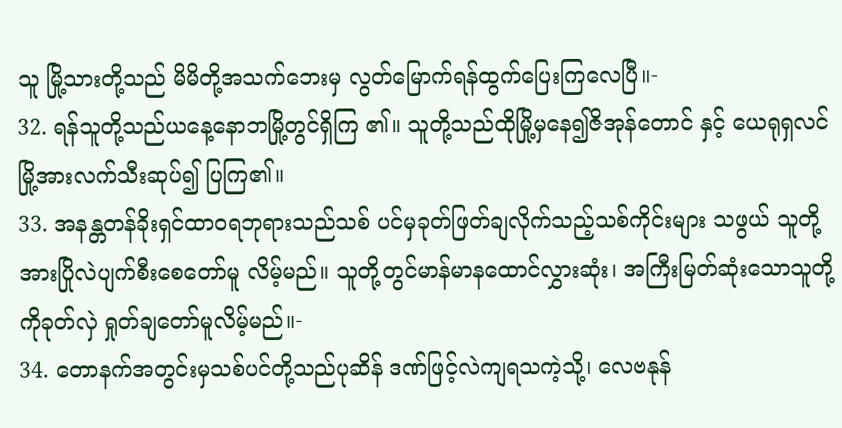သူ မြို့သားတို့သည် မိမိတို့အသက်ဘေးမှ လွတ်မြောက်ရန်ထွက်ပြေးကြလေပြီ။-
32. ရန်သူတို့သည်ယနေ့နောဘမြို့တွင်ရှိကြ ၏။ သူတို့သည်ထိုမြို့မှနေ၍ဇိအုန်တောင် နှင့် ယေရုရှလင်မြို့အားလက်သီးဆုပ်၍ ပြကြ၏။
33. အနန္တတန်ခိုးရှင်ထာဝရဘုရားသည်သစ် ပင်မှခုတ်ဖြတ်ချလိုက်သည့်သစ်ကိုင်းများ သဖွယ် သူတို့အားပြိုလဲပျက်စီးစေတော်မူ လိမ့်မည်။ သူတို့တွင်မာန်မာနထောင်လွှားဆုံး၊ အကြီးမြတ်ဆုံးသောသူတို့ကိုခုတ်လှဲ ရှုတ်ချတော်မူလိမ့်မည်။-
34. တောနက်အတွင်းမှသစ်ပင်တို့သည်ပုဆိန် ဒဏ်ဖြင့်လဲကျရသကဲ့သို့၊ လေဗနုန်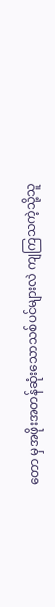တော မှအဖိုးအတန်ဆုံးသောသစ်ပင်များလဲ ကျကြသကဲ့သို့သူ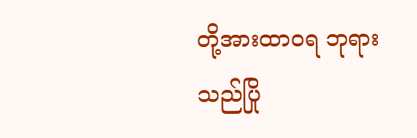တို့အားထာဝရ ဘုရားသည်ပြို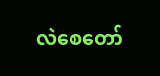လဲစေတော်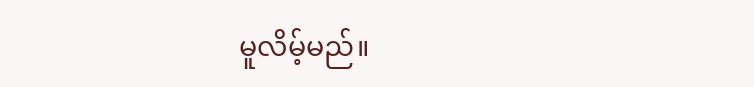မူလိမ့်မည်။